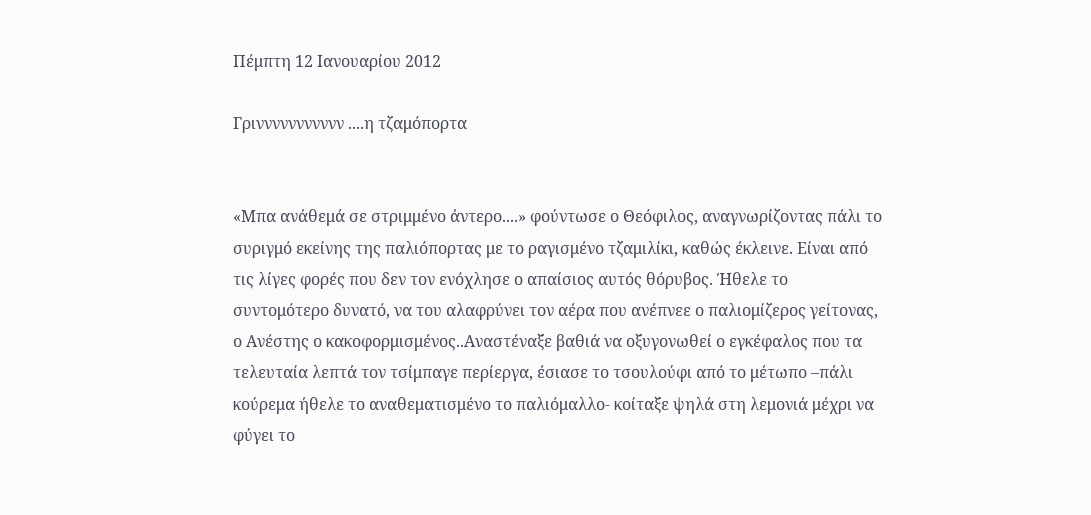Πέμπτη 12 Ιανουαρίου 2012

Γριννννννννννν ....η τζαμόπορτα


«Μπα ανάθεμά σε στριμμένο άντερο....» φούντωσε ο Θεόφιλος, αναγνωρίζοντας πάλι το συριγμό εκείνης της παλιόπορτας με το ραγισμένο τζαμιλίκι, καθώς έκλεινε. Είναι από τις λίγες φορές που δεν τον ενόχλησε ο απαίσιος αυτός θόρυβος. Ήθελε το συντομότερο δυνατό, να του αλαφρύνει τον αέρα που ανέπνεε ο παλιομίζερος γείτονας, ο Ανέστης ο κακοφορμισμένος..Αναστέναξε βαθιά να οξυγονωθεί ο εγκέφαλος που τα τελευταία λεπτά τον τσίμπαγε περίεργα, έσιασε το τσουλούφι από το μέτωπο –πάλι κούρεμα ήθελε το αναθεματισμένο το παλιόμαλλο- κοίταξε ψηλά στη λεμονιά μέχρι να φύγει το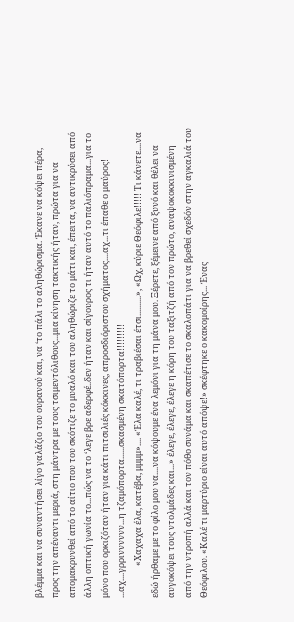βλέμμα και να συναντήσει λίγο γαλάζιο του ουρανού και, να ‘το πάλι το αληθώρισμα. Έκανε να κόψει πέρα, προς την απέναντι μεριά, στη μάντρα με τους τσιμεντόλιθους...μια κίνηση τακτικής ήταν, πρώτα για να απομακρυνθεί από το αίτιο που του σκότιζε το μυαλό και του αληθώριζε το μάτι και, έπειτα, να αντικρύσει από άλλη οπτική γωνία το...πώς να το ‘λεγε βρε αδερφέ..δεν ήταν και σίγουρος τι ήταν αυτό το παλιόπραμα...για το μόνο που ορκιζόταν ήταν για κάτι πιτσιλιές κόκκινες, απροσδιόριστου σχήματος....αχ...τι έπαθε ο μαύρος! ...αχ....γρρινννννν...η τζαμόπορτα......σκασμένη σκατόπορτα!!!!!!!!!
                «Χαχαχα έλα, κατέβα, μμμμ».... «Έλα καλέ, τι τραβιέσαι έτσι..........», «Ωχ, κύριε Θεόφιλε!!!!! Τι κάνετε....να εδώ ήρθαμε με το φίλο μου να....να κόψουμε ένα λεμόνι για τη μάνα μου. Ξέρετε, ξέμεινε από ξυνό και θέλει να αυγοκόψει τους ντολμάδες και...» έλεγε, έλεγε, έλεγε η κόρη του ταξιτζή από τον πρώτο, αναψοκοκκινισμένη από την ντροπή αλλά και τον πόθο συνάμα και σκαπέτισε το σκαλοπάτι για να βρεθεί σχεδόν στην αγκαλιά του Θεόφιλου. «Καλέ τι μαρτύριο είναι αυτό απόψε!» σκέφτηκε ο κακομοίρης... Ένας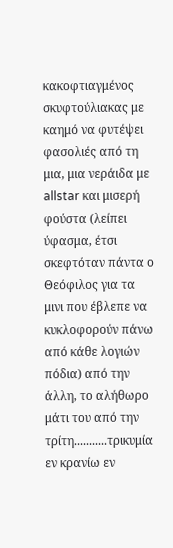κακοφτιαγμένος σκυφτούλιακας με καημό να φυτέψει φασολιές από τη μια, μια νεράιδα με allstar και μισερή φούστα (λείπει ύφασμα, έτσι σκεφτόταν πάντα ο Θεόφιλος για τα μινι που έβλεπε να κυκλοφορούν πάνω από κάθε λογιών πόδια) από την άλλη, το αλήθωρο μάτι του από την τρίτη...........τρικυμία εν κρανίω εν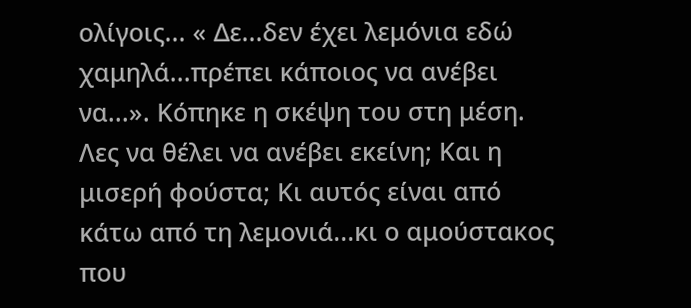ολίγοις... « Δε...δεν έχει λεμόνια εδώ χαμηλά...πρέπει κάποιος να ανέβει να...». Κόπηκε η σκέψη του στη μέση. Λες να θέλει να ανέβει εκείνη; Και η μισερή φούστα; Κι αυτός είναι από κάτω από τη λεμονιά...κι ο αμούστακος που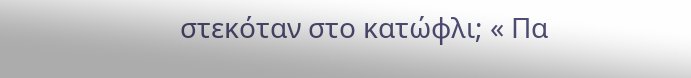στεκόταν στο κατώφλι; « Πα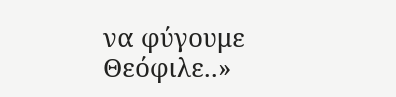να φύγουμε Θεόφιλε..»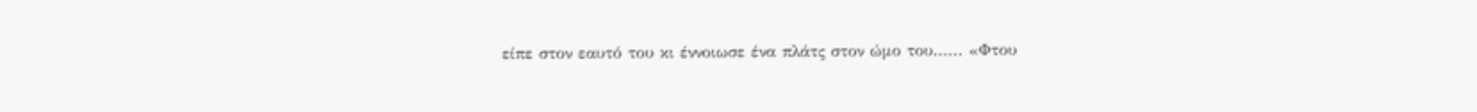είπε στον εαυτό του κι έννοιωσε ένα πλάτς στον ώμο του...... «Φτου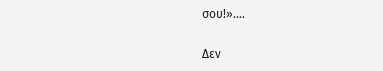σου!»....

Δεν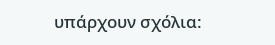υπάρχουν σχόλια: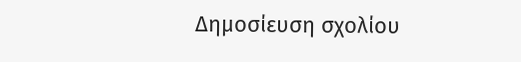Δημοσίευση σχολίου